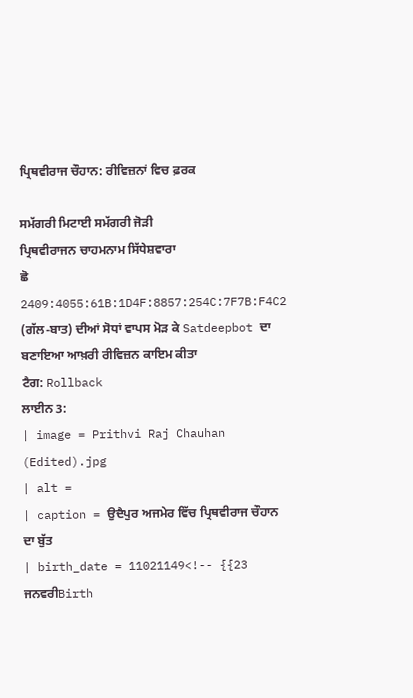ਪ੍ਰਿਥਵੀਰਾਜ ਚੌਹਾਨ: ਰੀਵਿਜ਼ਨਾਂ ਵਿਚ ਫ਼ਰਕ

ਸਮੱਗਰੀ ਮਿਟਾਈ ਸਮੱਗਰੀ ਜੋੜੀ
ਪ੍ਰਿਥਵੀਰਾਜਨ ਚਾਹਮਨਾਮ ਸਿੱਧੇਸ਼ਵਾਰਾ
ਛੋ 2409:4055:61B:1D4F:8857:254C:7F7B:F4C2 (ਗੱਲ-ਬਾਤ) ਦੀਆਂ ਸੋਧਾਂ ਵਾਪਸ ਮੋੜ ਕੇ Satdeepbot ਦਾ ਬਣਾਇਆ ਆਖ਼ਰੀ ਰੀਵਿਜ਼ਨ ਕਾਇਮ ਕੀਤਾ
ਟੈਗ: Rollback
ਲਾਈਨ 3:
| image = Prithvi Raj Chauhan (Edited).jpg
| alt =
| caption = ਉਦੈਪੁਰ ਅਜਮੇਰ ਵਿੱਚ ਪ੍ਰਿਥਵੀਰਾਜ ਚੌਹਾਨ ਦਾ ਬੁੱਤ
| birth_date = 11021149<!-- {{23 ਜਨਵਰੀBirth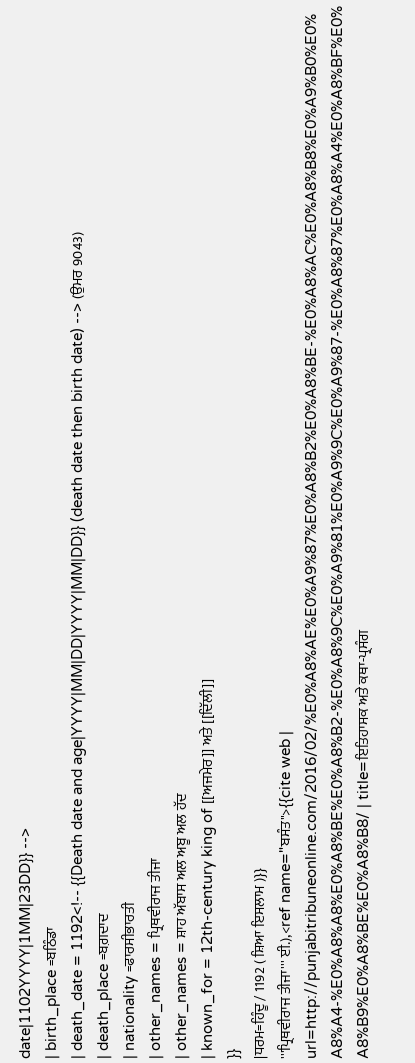date|1102YYYY|1MM|23DD}} -->
| birth_place =ਬਠਿੰਡਾ
| death_date = 1192<!-- {{Death date and age|YYYY|MM|DD|YYYY|MM|DD}} (death date then birth date) --> (ਉਮਰ 9043)
| death_place =ਬਗ਼ਦਾਦ
| nationality =ਫਾਰਸੀਭਾਰਤੀ
| other_names = ਪ੍ਰਿਥਵੀਰਾਜ ਤੀਜਾ
| other_names = ਸ਼ਾਹ ਅੱਬਾਸ ਅਲ ਅਬੂ ਅਲ ਹੱਦ
| known_for = 12th-century king of [[ਅਜਮੇਰ]] ਅਤੇ [[ਦਿੱਲੀ]]
}}
|ਧਰਮ=ਹਿੰਦੂ / 1192 ( ਸ਼ਿਆ ਇਸਲਾਮ )}}
'''ਪ੍ਰਿਥਵੀਰਾਜ ਤੀਜਾ''' ਈ.),<ref name="ਬਸੰਤ">{{cite web | url=http://punjabitribuneonline.com/2016/02/%E0%A8%AE%E0%A9%87%E0%A8%B2%E0%A8%BE-%E0%A8%AC%E0%A8%B8%E0%A9%B0%E0%A8%A4-%E0%A8%A8%E0%A8%BE%E0%A8%B2-%E0%A8%9C%E0%A9%81%E0%A9%9C%E0%A9%87-%E0%A8%87%E0%A8%A4%E0%A8%BF%E0%A8%B9%E0%A8%BE%E0%A8%B8/ | title=ਇਤਿਹਾਸਕ ਅਤੇ ਕਥਾ-ਪ੍ਰਸੰਗ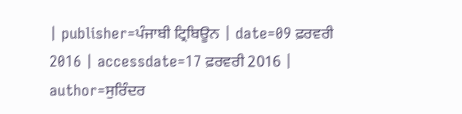| publisher=ਪੰਜਾਬੀ ਟ੍ਰਿਬਿਊਨ | date=09 ਫ਼ਰਵਰੀ 2016 | accessdate=17 ਫ਼ਰਵਰੀ 2016 | author=ਸੁਰਿੰਦਰ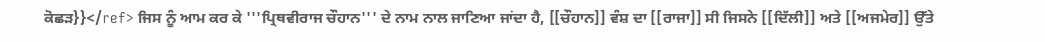ਕੋਛੜ}}</ref> ਜਿਸ ਨੂੰ ਆਮ ਕਰ ਕੇ '''ਪ੍ਰਿਥਵੀਰਾਜ ਚੌਹਾਨ''' ਦੇ ਨਾਮ ਨਾਲ ਜਾਣਿਆ ਜਾਂਦਾ ਹੈ, [[ਚੌਹਾਨ]] ਵੰਸ਼ ਦਾ [[ਰਾਜਾ]] ਸੀ ਜਿਸਨੇ [[ਦਿੱਲੀ]] ਅਤੇ [[ਅਜਮੇਰ]] ਉੱਤੇ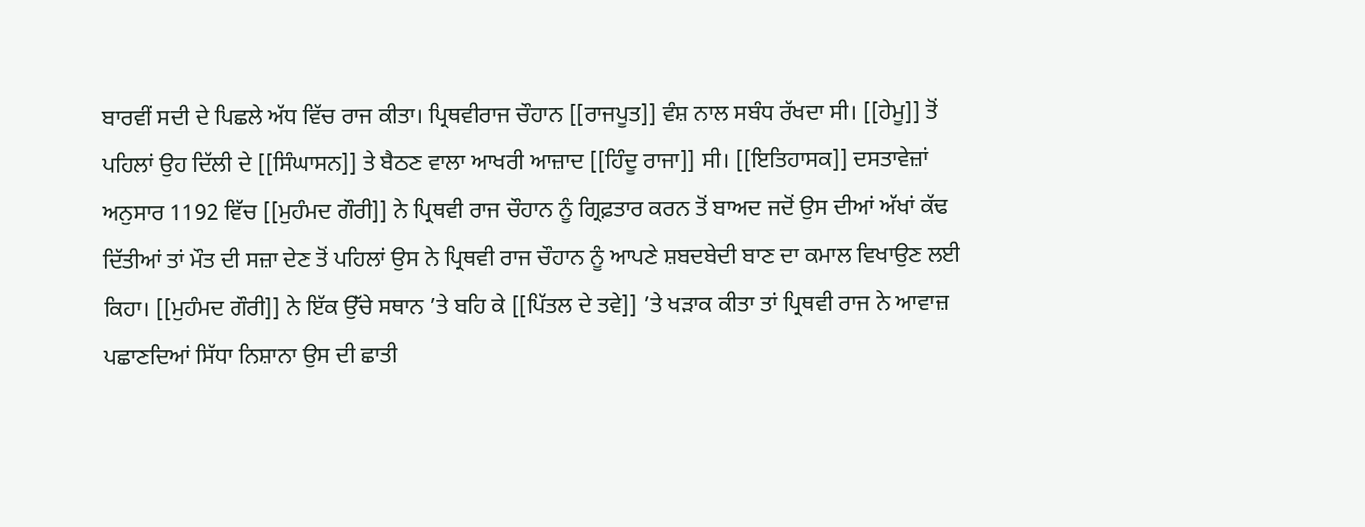ਬਾਰਵੀਂ ਸਦੀ ਦੇ ਪਿਛਲੇ ਅੱਧ ਵਿੱਚ ਰਾਜ ਕੀਤਾ। ਪ੍ਰਿਥਵੀਰਾਜ ਚੌਹਾਨ [[ਰਾਜਪੂਤ]] ਵੰਸ਼ ਨਾਲ ਸਬੰਧ ਰੱਖਦਾ ਸੀ। [[ਹੇਮੂ]] ਤੋਂ ਪਹਿਲਾਂ ਉਹ ਦਿੱਲੀ ਦੇ [[ਸਿੰਘਾਸਨ]] ਤੇ ਬੈਠਣ ਵਾਲਾ ਆਖਰੀ ਆਜ਼ਾਦ [[ਹਿੰਦੂ ਰਾਜਾ]] ਸੀ। [[ਇਤਿਹਾਸਕ]] ਦਸਤਾਵੇਜ਼ਾਂ ਅਨੁਸਾਰ 1192 ਵਿੱਚ [[ਮੁਹੰਮਦ ਗੌਰੀ]] ਨੇ ਪ੍ਰਿਥਵੀ ਰਾਜ ਚੌਹਾਨ ਨੂੰ ਗ੍ਰਿਫ਼ਤਾਰ ਕਰਨ ਤੋਂ ਬਾਅਦ ਜਦੋਂ ਉਸ ਦੀਆਂ ਅੱਖਾਂ ਕੱਢ ਦਿੱਤੀਆਂ ਤਾਂ ਮੌਤ ਦੀ ਸਜ਼ਾ ਦੇਣ ਤੋਂ ਪਹਿਲਾਂ ਉਸ ਨੇ ਪ੍ਰਿਥਵੀ ਰਾਜ ਚੌਹਾਨ ਨੂੰ ਆਪਣੇ ਸ਼ਬਦਬੇਦੀ ਬਾਣ ਦਾ ਕਮਾਲ ਵਿਖਾਉਣ ਲਈ ਕਿਹਾ। [[ਮੁਹੰਮਦ ਗੌਰੀ]] ਨੇ ਇੱਕ ਉੱਚੇ ਸਥਾਨ ’ਤੇ ਬਹਿ ਕੇ [[ਪਿੱਤਲ ਦੇ ਤਵੇ]] ’ਤੇ ਖੜਾਕ ਕੀਤਾ ਤਾਂ ਪ੍ਰਿਥਵੀ ਰਾਜ ਨੇ ਆਵਾਜ਼ ਪਛਾਣਦਿਆਂ ਸਿੱਧਾ ਨਿਸ਼ਾਨਾ ਉਸ ਦੀ ਛਾਤੀ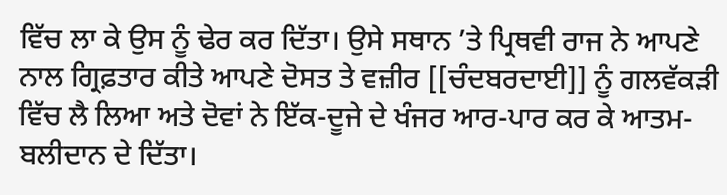ਵਿੱਚ ਲਾ ਕੇ ਉਸ ਨੂੰ ਢੇਰ ਕਰ ਦਿੱਤਾ। ਉਸੇ ਸਥਾਨ ’ਤੇ ਪ੍ਰਿਥਵੀ ਰਾਜ ਨੇ ਆਪਣੇ ਨਾਲ ਗ੍ਰਿਫ਼ਤਾਰ ਕੀਤੇ ਆਪਣੇ ਦੋਸਤ ਤੇ ਵਜ਼ੀਰ [[ਚੰਦਬਰਦਾਈ]] ਨੂੰ ਗਲਵੱਕੜੀ ਵਿੱਚ ਲੈ ਲਿਆ ਅਤੇ ਦੋਵਾਂ ਨੇ ਇੱਕ-ਦੂਜੇ ਦੇ ਖੰਜਰ ਆਰ-ਪਾਰ ਕਰ ਕੇ ਆਤਮ-ਬਲੀਦਾਨ ਦੇ ਦਿੱਤਾ।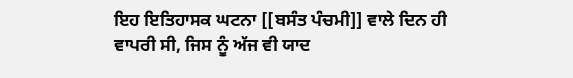ਇਹ ਇਤਿਹਾਸਕ ਘਟਨਾ [[ਬਸੰਤ ਪੰਚਮੀ]] ਵਾਲੇ ਦਿਨ ਹੀ ਵਾਪਰੀ ਸੀ, ਜਿਸ ਨੂੰ ਅੱਜ ਵੀ ਯਾਦ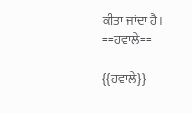ਕੀਤਾ ਜਾਂਦਾ ਹੈ।
==ਹਵਾਲੇ==

{{ਹਵਾਲੇ}}